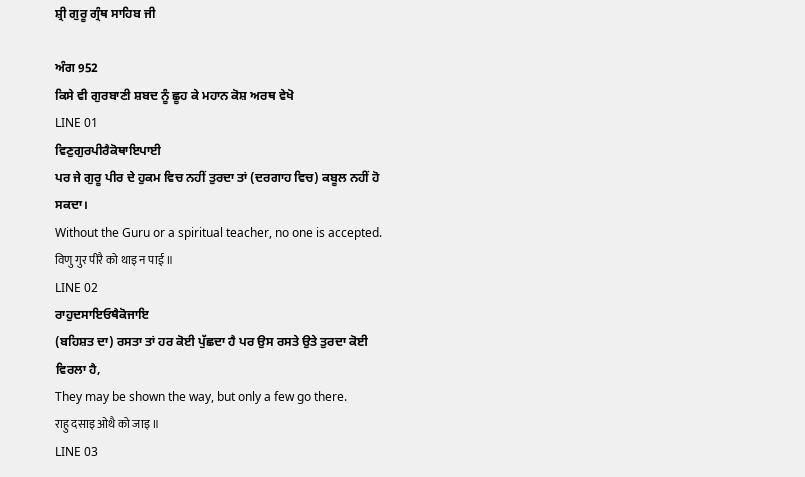ਸ਼੍ਰੀ ਗੁਰੂ ਗ੍ਰੰਥ ਸਾਹਿਬ ਜੀ

ਅੰਗ 952
ਕਿਸੇ ਵੀ ਗੁਰਬਾਣੀ ਸ਼ਬਦ ਨੂੰ ਛੂਹ ਕੇ ਮਹਾਨ ਕੋਸ਼ ਅਰਥ ਵੇਖੋ
LINE 01
ਵਿਣੁਗੁਰਪੀਰੈਕੋਥਾਇਪਾਈ
ਪਰ ਜੇ ਗੁਰੂ ਪੀਰ ਦੇ ਹੁਕਮ ਵਿਚ ਨਹੀਂ ਤੁਰਦਾ ਤਾਂ (ਦਰਗਾਹ ਵਿਚ) ਕਬੂਲ ਨਹੀਂ ਹੋ ਸਕਦਾ।
Without the Guru or a spiritual teacher, no one is accepted.
विणु गुर पीरै को थाइ न पाई ॥
LINE 02
ਰਾਹੁਦਸਾਇਓਥੈਕੋਜਾਇ
(ਬਹਿਸ਼ਤ ਦਾ) ਰਸਤਾ ਤਾਂ ਹਰ ਕੋਈ ਪੁੱਛਦਾ ਹੈ ਪਰ ਉਸ ਰਸਤੇ ਉਤੇ ਤੁਰਦਾ ਕੋਈ ਵਿਰਲਾ ਹੈ,
They may be shown the way, but only a few go there.
राहु दसाइ ओथै को जाइ ॥
LINE 03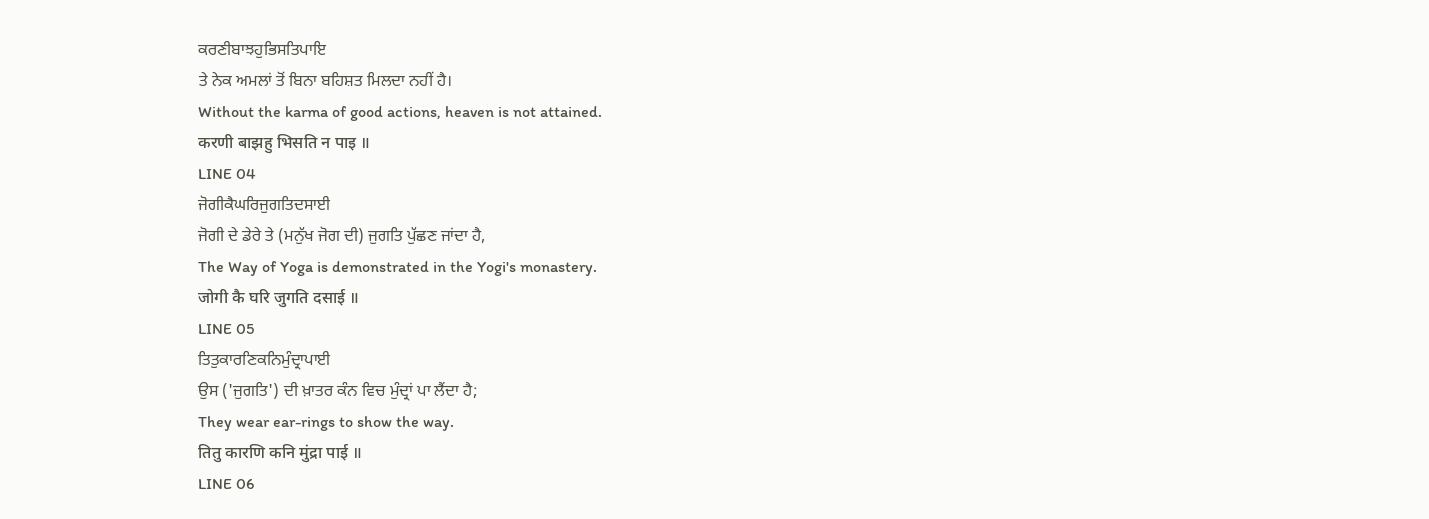ਕਰਣੀਬਾਝਹੁਭਿਸਤਿਪਾਇ
ਤੇ ਨੇਕ ਅਮਲਾਂ ਤੋਂ ਬਿਨਾ ਬਹਿਸ਼ਤ ਮਿਲਦਾ ਨਹੀਂ ਹੈ।
Without the karma of good actions, heaven is not attained.
करणी बाझहु भिसति न पाइ ॥
LINE 04
ਜੋਗੀਕੈਘਰਿਜੁਗਤਿਦਸਾਈ
ਜੋਗੀ ਦੇ ਡੇਰੇ ਤੇ (ਮਨੁੱਖ ਜੋਗ ਦੀ) ਜੁਗਤਿ ਪੁੱਛਣ ਜਾਂਦਾ ਹੈ,
The Way of Yoga is demonstrated in the Yogi's monastery.
जोगी कै घरि जुगति दसाई ॥
LINE 05
ਤਿਤੁਕਾਰਣਿਕਨਿਮੁੰਦ੍ਰਾਪਾਈ
ਉਸ ('ਜੁਗਤਿ') ਦੀ ਖ਼ਾਤਰ ਕੰਨ ਵਿਚ ਮੁੰਦ੍ਰਾਂ ਪਾ ਲੈਂਦਾ ਹੈ;
They wear ear-rings to show the way.
तितु कारणि कनि मुंद्रा पाई ॥
LINE 06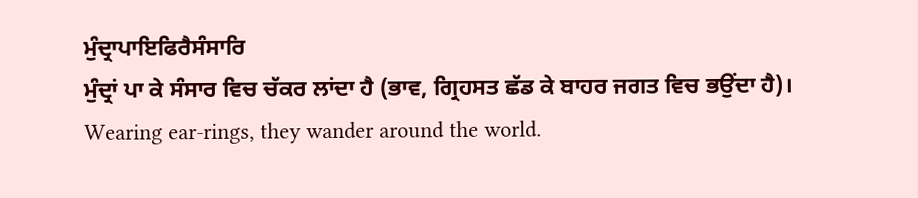ਮੁੰਦ੍ਰਾਪਾਇਫਿਰੈਸੰਸਾਰਿ
ਮੁੰਦ੍ਰਾਂ ਪਾ ਕੇ ਸੰਸਾਰ ਵਿਚ ਚੱਕਰ ਲਾਂਦਾ ਹੈ (ਭਾਵ, ਗ੍ਰਿਹਸਤ ਛੱਡ ਕੇ ਬਾਹਰ ਜਗਤ ਵਿਚ ਭਉਂਦਾ ਹੈ)।
Wearing ear-rings, they wander around the world.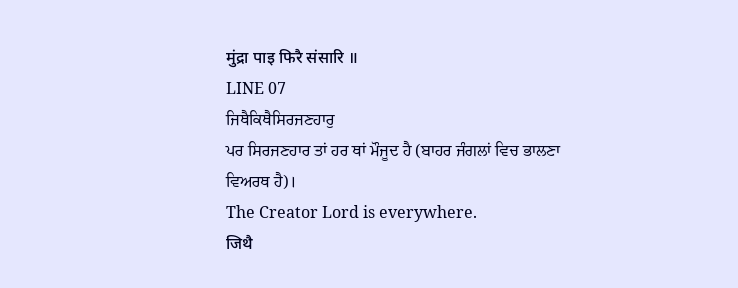मुंद्रा पाइ फिरै संसारि ॥
LINE 07
ਜਿਥੈਕਿਥੈਸਿਰਜਣਹਾਰੁ
ਪਰ ਸਿਰਜਣਹਾਰ ਤਾਂ ਹਰ ਥਾਂ ਮੌਜੂਦ ਹੈ (ਬਾਹਰ ਜੰਗਲਾਂ ਵਿਚ ਭਾਲਣਾ ਵਿਅਰਥ ਹੈ)।
The Creator Lord is everywhere.
जिथै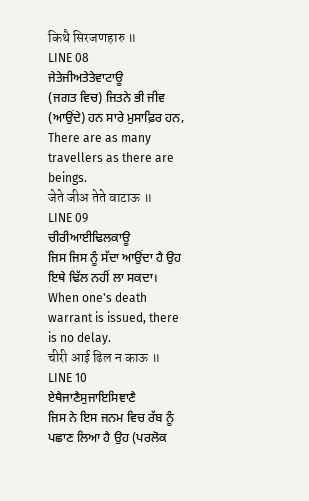किथै सिरजणहारु ॥
LINE 08
ਜੇਤੇਜੀਅਤੇਤੇਵਾਟਾਊ
(ਜਗਤ ਵਿਚ) ਜਿਤਨੇ ਭੀ ਜੀਵ (ਆਉਂਦੇ) ਹਨ ਸਾਰੇ ਮੁਸਾਫ਼ਿਰ ਹਨ,
There are as many travellers as there are beings.
जेते जीअ तेते वाटाऊ ॥
LINE 09
ਚੀਰੀਆਈਢਿਲਕਾਊ
ਜਿਸ ਜਿਸ ਨੂੰ ਸੱਦਾ ਆਉਂਦਾ ਹੈ ਉਹ ਇਥੇ ਢਿੱਲ ਨਹੀਂ ਲਾ ਸਕਦਾ।
When one's death warrant is issued, there is no delay.
चीरी आई ढिल न काऊ ॥
LINE 10
ਏਥੈਜਾਣੈਸੁਜਾਇਸਿਞਾਣੈ
ਜਿਸ ਨੇ ਇਸ ਜਨਮ ਵਿਚ ਰੱਬ ਨੂੰ ਪਛਾਣ ਲਿਆ ਹੈ ਉਹ (ਪਰਲੋਕ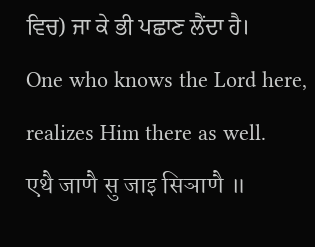ਵਿਚ) ਜਾ ਕੇ ਭੀ ਪਛਾਣ ਲੈਂਦਾ ਹੈ।
One who knows the Lord here, realizes Him there as well.
एथै जाणै सु जाइ सिञाणै ॥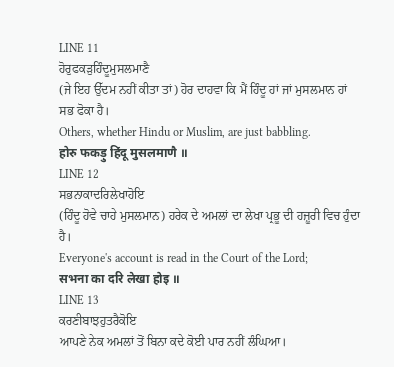LINE 11
ਹੋਰੁਫਕੜੁਹਿੰਦੂਮੁਸਲਮਾਣੈ
(ਜੇ ਇਹ ਉੱਦਮ ਨਹੀਂ ਕੀਤਾ ਤਾਂ) ਹੋਰ ਦਾਹਵਾ ਕਿ ਮੈਂ ਹਿੰਦੂ ਹਾਂ ਜਾਂ ਮੁਸਲਮਾਨ ਹਾਂ ਸਭ ਫੋਕਾ ਹੈ।
Others, whether Hindu or Muslim, are just babbling.
होरु फकड़ु हिंदू मुसलमाणै ॥
LINE 12
ਸਭਨਾਕਾਦਰਿਲੇਖਾਹੋਇ
(ਹਿੰਦੂ ਹੋਵੇ ਚਾਹੇ ਮੁਸਲਮਾਨ) ਹਰੇਕ ਦੇ ਅਮਲਾਂ ਦਾ ਲੇਖਾ ਪ੍ਰਭੂ ਦੀ ਹਜ਼ੂਰੀ ਵਿਚ ਹੁੰਦਾ ਹੈ।
Everyone's account is read in the Court of the Lord;
सभना का दरि लेखा होइ ॥
LINE 13
ਕਰਣੀਬਾਝਹੁਤਰੈਕੋਇ
ਆਪਣੇ ਨੇਕ ਅਮਲਾਂ ਤੋਂ ਬਿਨਾ ਕਦੇ ਕੋਈ ਪਾਰ ਨਹੀਂ ਲੰਘਿਆ।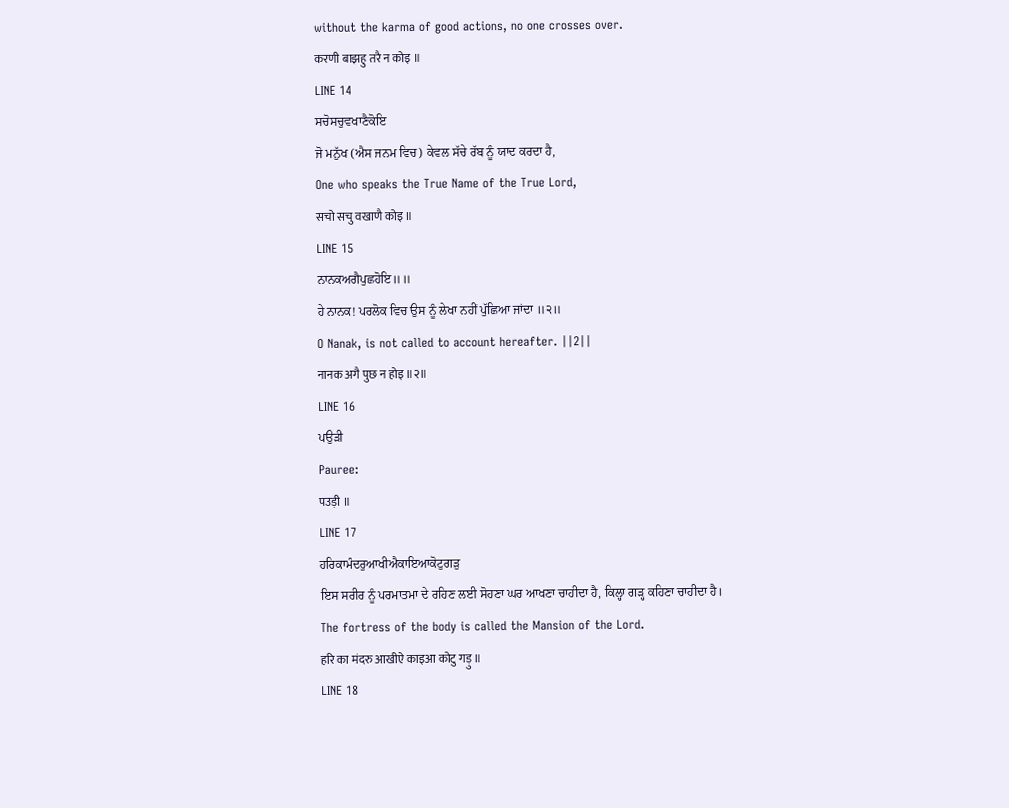without the karma of good actions, no one crosses over.
करणी बाझहु तरै न कोइ ॥
LINE 14
ਸਚੋਸਚੁਵਖਾਣੈਕੋਇ
ਜੋ ਮਨੁੱਖ (ਐਸ ਜਨਮ ਵਿਚ) ਕੇਵਲ ਸੱਚੇ ਰੱਬ ਨੂੰ ਯਾਦ ਕਰਦਾ ਹੈ,
One who speaks the True Name of the True Lord,
सचो सचु वखाणै कोइ ॥
LINE 15
ਨਾਨਕਅਗੈਪੁਛਹੋਇ॥॥
ਹੇ ਨਾਨਕ! ਪਰਲੋਕ ਵਿਚ ਉਸ ਨੂੰ ਲੇਖਾ ਨਹੀਂ ਪੁੱਛਿਆ ਜਾਂਦਾ ॥੨॥
O Nanak, is not called to account hereafter. ||2||
नानक अगै पुछ न होइ ॥२॥
LINE 16
ਪਉੜੀ
Pauree:
पउड़ी ॥
LINE 17
ਹਰਿਕਾਮੰਦਰੁਆਖੀਐਕਾਇਆਕੋਟੁਗੜੁ
ਇਸ ਸਰੀਰ ਨੂੰ ਪਰਮਾਤਮਾ ਦੇ ਰਹਿਣ ਲਈ ਸੋਹਣਾ ਘਰ ਆਖਣਾ ਚਾਹੀਦਾ ਹੈ, ਕਿਲ੍ਹਾ ਗੜ੍ਹ ਕਹਿਣਾ ਚਾਹੀਦਾ ਹੈ।
The fortress of the body is called the Mansion of the Lord.
हरि का मंदरु आखीऐ काइआ कोटु गड़ु ॥
LINE 18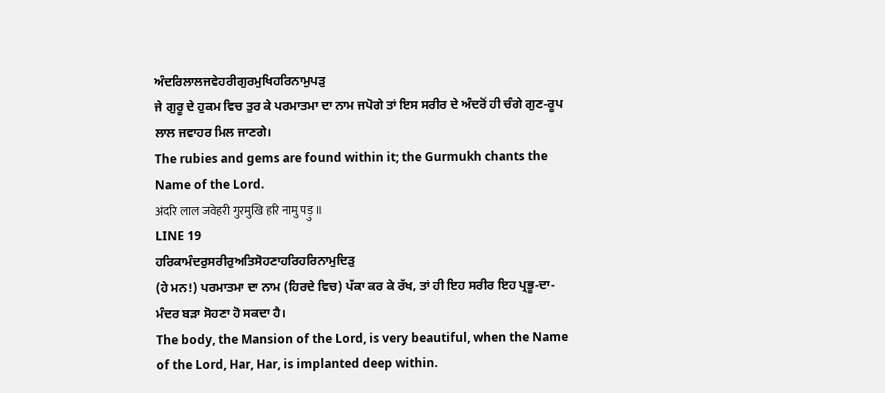ਅੰਦਰਿਲਾਲਜਵੇਹਰੀਗੁਰਮੁਖਿਹਰਿਨਾਮੁਪੜੁ
ਜੇ ਗੁਰੂ ਦੇ ਹੁਕਮ ਵਿਚ ਤੁਰ ਕੇ ਪਰਮਾਤਮਾ ਦਾ ਨਾਮ ਜਪੋਗੇ ਤਾਂ ਇਸ ਸਰੀਰ ਦੇ ਅੰਦਰੋਂ ਹੀ ਚੰਗੇ ਗੁਣ-ਰੂਪ ਲਾਲ ਜਵਾਹਰ ਮਿਲ ਜਾਣਗੇ।
The rubies and gems are found within it; the Gurmukh chants the Name of the Lord.
अंदरि लाल जवेहरी गुरमुखि हरि नामु पड़ु ॥
LINE 19
ਹਰਿਕਾਮੰਦਰੁਸਰੀਰੁਅਤਿਸੋਹਣਾਹਰਿਹਰਿਨਾਮੁਦਿੜੁ
(ਹੇ ਮਨ!) ਪਰਮਾਤਮਾ ਦਾ ਨਾਮ (ਹਿਰਦੇ ਵਿਚ) ਪੱਕਾ ਕਰ ਕੇ ਰੱਖ, ਤਾਂ ਹੀ ਇਹ ਸਰੀਰ ਇਹ ਪ੍ਰਭੂ-ਦਾ-ਮੰਦਰ ਬੜਾ ਸੋਹਣਾ ਹੋ ਸਕਦਾ ਹੈ।
The body, the Mansion of the Lord, is very beautiful, when the Name of the Lord, Har, Har, is implanted deep within.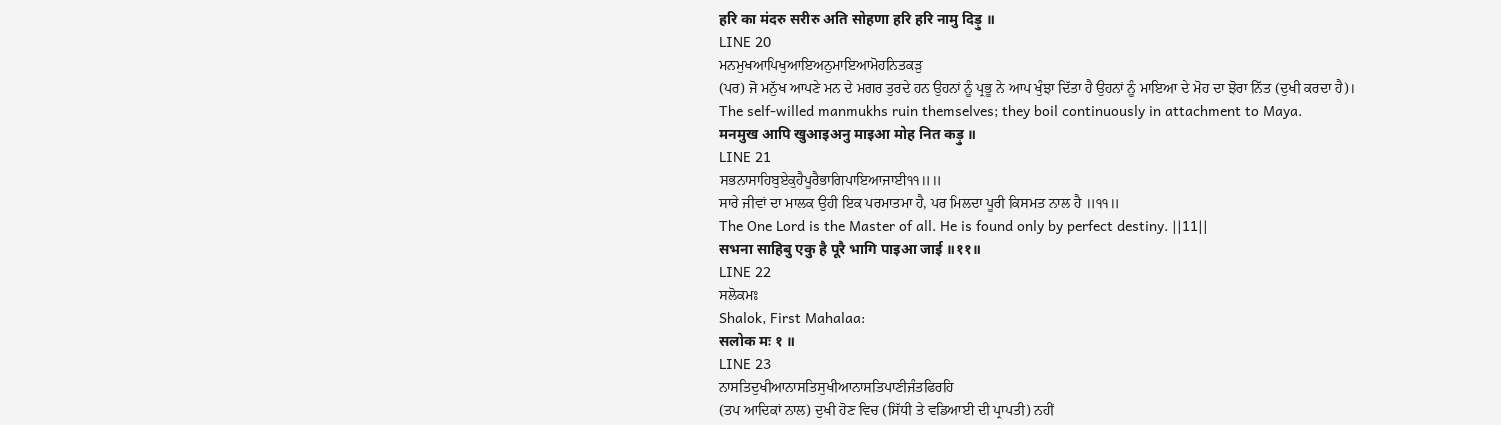हरि का मंदरु सरीरु अति सोहणा हरि हरि नामु दिड़ु ॥
LINE 20
ਮਨਮੁਖਆਪਿਖੁਆਇਅਨੁਮਾਇਆਮੋਹਨਿਤਕੜੁ
(ਪਰ) ਜੋ ਮਨੁੱਖ ਆਪਣੇ ਮਨ ਦੇ ਮਗਰ ਤੁਰਦੇ ਹਨ ਉਹਨਾਂ ਨੂੰ ਪ੍ਰਭੂ ਨੇ ਆਪ ਖੁੰਝਾ ਦਿੱਤਾ ਹੈ ਉਹਨਾਂ ਨੂੰ ਮਾਇਆ ਦੇ ਮੋਹ ਦਾ ਝੋਰਾ ਨਿੱਤ (ਦੁਖੀ ਕਰਦਾ ਹੈ)।
The self-willed manmukhs ruin themselves; they boil continuously in attachment to Maya.
मनमुख आपि खुआइअनु माइआ मोह नित कड़ु ॥
LINE 21
ਸਭਨਾਸਾਹਿਬੁਏਕੁਹੈਪੂਰੈਭਾਗਿਪਾਇਆਜਾਈ੧੧॥॥
ਸਾਰੇ ਜੀਵਾਂ ਦਾ ਮਾਲਕ ਉਹੀ ਇਕ ਪਰਮਾਤਮਾ ਹੈ, ਪਰ ਮਿਲਦਾ ਪੂਰੀ ਕਿਸਮਤ ਨਾਲ ਹੈ ॥੧੧॥
The One Lord is the Master of all. He is found only by perfect destiny. ||11||
सभना साहिबु एकु है पूरै भागि पाइआ जाई ॥११॥
LINE 22
ਸਲੋਕਮਃ
Shalok, First Mahalaa:
सलोक मः १ ॥
LINE 23
ਨਾਸਤਿਦੁਖੀਆਨਾਸਤਿਸੁਖੀਆਨਾਸਤਿਪਾਣੀਜੰਤਫਿਰਹਿ
(ਤਪ ਆਦਿਕਾਂ ਨਾਲ) ਦੁਖੀ ਹੋਣ ਵਿਚ (ਸਿੱਧੀ ਤੇ ਵਡਿਆਈ ਦੀ ਪ੍ਰਾਪਤੀ) ਨਹੀਂ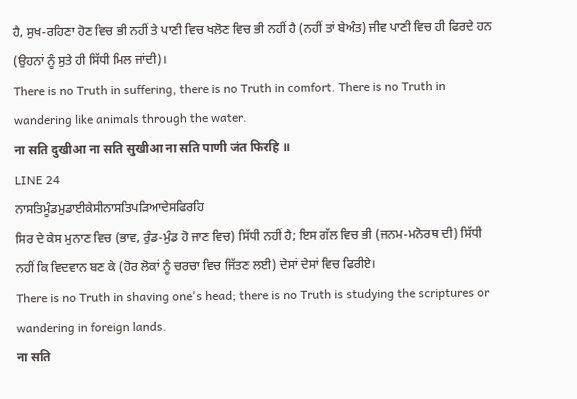ਹੈ, ਸੁਖ-ਰਹਿਣਾ ਹੋਣ ਵਿਚ ਭੀ ਨਹੀਂ ਤੇ ਪਾਣੀ ਵਿਚ ਖਲੋਣ ਵਿਚ ਭੀ ਨਹੀਂ ਹੈ (ਨਹੀਂ ਤਾਂ ਬੇਅੰਤ) ਜੀਵ ਪਾਣੀ ਵਿਚ ਹੀ ਫਿਰਦੇ ਹਨ (ਉਹਨਾਂ ਨੂੰ ਸੁਤੇ ਹੀ ਸਿੱਧੀ ਮਿਲ ਜਾਂਦੀ)।
There is no Truth in suffering, there is no Truth in comfort. There is no Truth in wandering like animals through the water.
ना सति दुखीआ ना सति सुखीआ ना सति पाणी जंत फिरहि ॥
LINE 24
ਨਾਸਤਿਮੂੰਡਮੁਡਾਈਕੇਸੀਨਾਸਤਿਪੜਿਆਦੇਸਫਿਰਹਿ
ਸਿਰ ਦੇ ਕੇਸ ਮੁਨਾਣ ਵਿਚ (ਭਾਵ, ਰੁੰਡ-ਮੁੰਡ ਹੋ ਜਾਣ ਵਿਚ) ਸਿੱਧੀ ਨਹੀਂ ਹੈ; ਇਸ ਗੱਲ ਵਿਚ ਭੀ (ਜਨਮ-ਮਨੋਰਥ ਦੀ) ਸਿੱਧੀ ਨਹੀਂ ਕਿ ਵਿਦਵਾਨ ਬਣ ਕੇ (ਹੋਰ ਲੋਕਾਂ ਨੂੰ ਚਰਚਾ ਵਿਚ ਜਿੱਤਣ ਲਈ) ਦੇਸਾਂ ਦੇਸਾਂ ਵਿਚ ਫਿਰੀਏ।
There is no Truth in shaving one's head; there is no Truth is studying the scriptures or wandering in foreign lands.
ना सति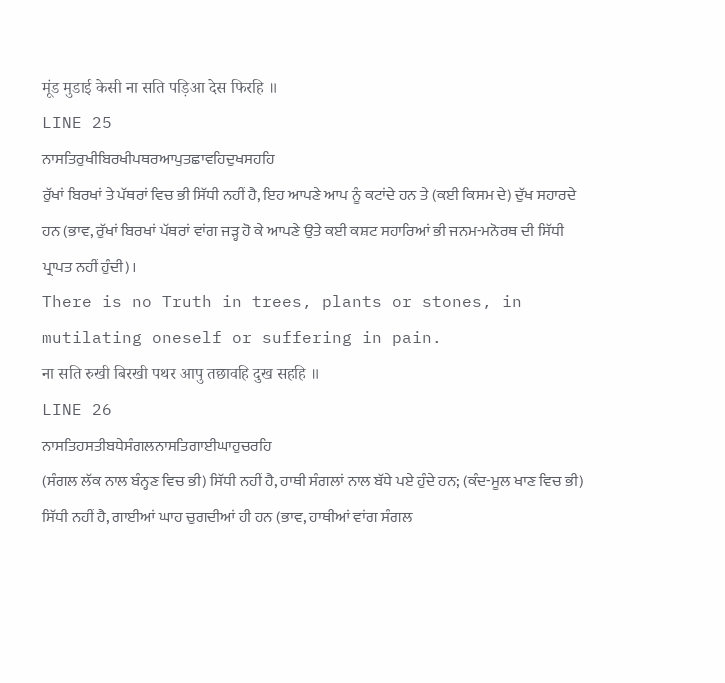मूंड मुडाई केसी ना सति पड़िआ देस फिरहि ॥
LINE 25
ਨਾਸਤਿਰੁਖੀਬਿਰਖੀਪਥਰਆਪੁਤਛਾਵਹਿਦੁਖਸਹਹਿ
ਰੁੱਖਾਂ ਬਿਰਖਾਂ ਤੇ ਪੱਥਰਾਂ ਵਿਚ ਭੀ ਸਿੱਧੀ ਨਹੀਂ ਹੈ, ਇਹ ਆਪਣੇ ਆਪ ਨੂੰ ਕਟਾਂਦੇ ਹਨ ਤੇ (ਕਈ ਕਿਸਮ ਦੇ) ਦੁੱਖ ਸਹਾਰਦੇ ਹਨ (ਭਾਵ, ਰੁੱਖਾਂ ਬਿਰਖਾਂ ਪੱਥਰਾਂ ਵਾਂਗ ਜੜ੍ਹ ਹੋ ਕੇ ਆਪਣੇ ਉਤੇ ਕਈ ਕਸ਼ਟ ਸਹਾਰਿਆਂ ਭੀ ਜਨਮ-ਮਨੋਰਥ ਦੀ ਸਿੱਧੀ ਪ੍ਰਾਪਤ ਨਹੀਂ ਹੁੰਦੀ)।
There is no Truth in trees, plants or stones, in mutilating oneself or suffering in pain.
ना सति रुखी बिरखी पथर आपु तछावहि दुख सहहि ॥
LINE 26
ਨਾਸਤਿਹਸਤੀਬਧੇਸੰਗਲਨਾਸਤਿਗਾਈਘਾਹੁਚਰਹਿ
(ਸੰਗਲ ਲੱਕ ਨਾਲ ਬੰਨ੍ਹਣ ਵਿਚ ਭੀ) ਸਿੱਧੀ ਨਹੀਂ ਹੈ, ਹਾਥੀ ਸੰਗਲਾਂ ਨਾਲ ਬੱਧੇ ਪਏ ਹੁੰਦੇ ਹਨ; (ਕੰਦ-ਮੂਲ ਖਾਣ ਵਿਚ ਭੀ) ਸਿੱਧੀ ਨਹੀਂ ਹੈ, ਗਾਈਆਂ ਘਾਹ ਚੁਗਦੀਆਂ ਹੀ ਹਨ (ਭਾਵ, ਹਾਥੀਆਂ ਵਾਂਗ ਸੰਗਲ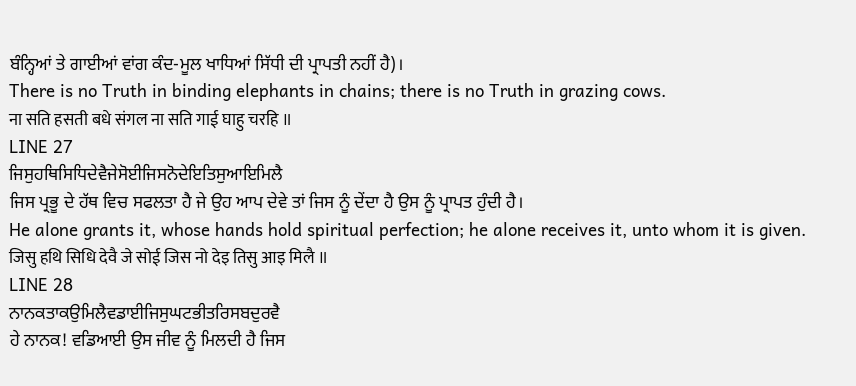ਬੰਨ੍ਹਿਆਂ ਤੇ ਗਾਈਆਂ ਵਾਂਗ ਕੰਦ-ਮੂਲ ਖਾਧਿਆਂ ਸਿੱਧੀ ਦੀ ਪ੍ਰਾਪਤੀ ਨਹੀਂ ਹੈ)।
There is no Truth in binding elephants in chains; there is no Truth in grazing cows.
ना सति हसती बधे संगल ना सति गाई घाहु चरहि ॥
LINE 27
ਜਿਸੁਹਥਿਸਿਧਿਦੇਵੈਜੇਸੋਈਜਿਸਨੋਦੇਇਤਿਸੁਆਇਮਿਲੈ
ਜਿਸ ਪ੍ਰਭੂ ਦੇ ਹੱਥ ਵਿਚ ਸਫਲਤਾ ਹੈ ਜੇ ਉਹ ਆਪ ਦੇਵੇ ਤਾਂ ਜਿਸ ਨੂੰ ਦੇਂਦਾ ਹੈ ਉਸ ਨੂੰ ਪ੍ਰਾਪਤ ਹੁੰਦੀ ਹੈ।
He alone grants it, whose hands hold spiritual perfection; he alone receives it, unto whom it is given.
जिसु हथि सिधि देवै जे सोई जिस नो देइ तिसु आइ मिलै ॥
LINE 28
ਨਾਨਕਤਾਕਉਮਿਲੈਵਡਾਈਜਿਸੁਘਟਭੀਤਰਿਸਬਦੁਰਵੈ
ਹੇ ਨਾਨਕ! ਵਡਿਆਈ ਉਸ ਜੀਵ ਨੂੰ ਮਿਲਦੀ ਹੈ ਜਿਸ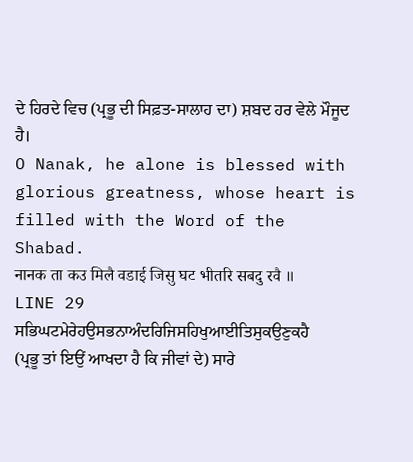ਦੇ ਹਿਰਦੇ ਵਿਚ (ਪ੍ਰਭੂ ਦੀ ਸਿਫ਼ਤ-ਸਾਲਾਹ ਦਾ) ਸ਼ਬਦ ਹਰ ਵੇਲੇ ਮੌਜੂਦ ਹੈ।
O Nanak, he alone is blessed with glorious greatness, whose heart is filled with the Word of the Shabad.
नानक ता कउ मिलै वडाई जिसु घट भीतरि सबदु रवै ॥
LINE 29
ਸਭਿਘਟਮੇਰੇਹਉਸਭਨਾਅੰਦਰਿਜਿਸਹਿਖੁਆਈਤਿਸੁਕਉਣੁਕਹੈ
(ਪ੍ਰਭੂ ਤਾਂ ਇਉਂ ਆਖਦਾ ਹੈ ਕਿ ਜੀਵਾਂ ਦੇ) ਸਾਰੇ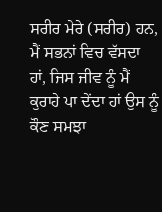ਸਰੀਰ ਮੇਰੇ (ਸਰੀਰ) ਹਨ, ਮੈਂ ਸਭਨਾਂ ਵਿਚ ਵੱਸਦਾ ਹਾਂ, ਜਿਸ ਜੀਵ ਨੂੰ ਮੈਂ ਕੁਰਾਹੇ ਪਾ ਦੇਂਦਾ ਹਾਂ ਉਸ ਨੂੰ ਕੌਣ ਸਮਝਾ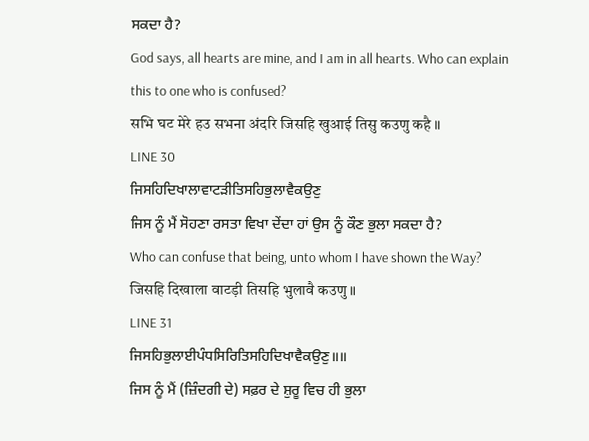ਸਕਦਾ ਹੈ?
God says, all hearts are mine, and I am in all hearts. Who can explain this to one who is confused?
सभि घट मेरे हउ सभना अंदरि जिसहि खुआई तिसु कउणु कहै ॥
LINE 30
ਜਿਸਹਿਦਿਖਾਲਾਵਾਟੜੀਤਿਸਹਿਭੁਲਾਵੈਕਉਣੁ
ਜਿਸ ਨੂੰ ਮੈਂ ਸੋਹਣਾ ਰਸਤਾ ਵਿਖਾ ਦੇਂਦਾ ਹਾਂ ਉਸ ਨੂੰ ਕੌਣ ਭੁਲਾ ਸਕਦਾ ਹੈ?
Who can confuse that being, unto whom I have shown the Way?
जिसहि दिखाला वाटड़ी तिसहि भुलावै कउणु ॥
LINE 31
ਜਿਸਹਿਭੁਲਾਈਪੰਧਸਿਰਿਤਿਸਹਿਦਿਖਾਵੈਕਉਣੁ॥॥
ਜਿਸ ਨੂੰ ਮੈਂ (ਜ਼ਿੰਦਗੀ ਦੇ) ਸਫ਼ਰ ਦੇ ਸ਼ੁਰੂ ਵਿਚ ਹੀ ਭੁਲਾ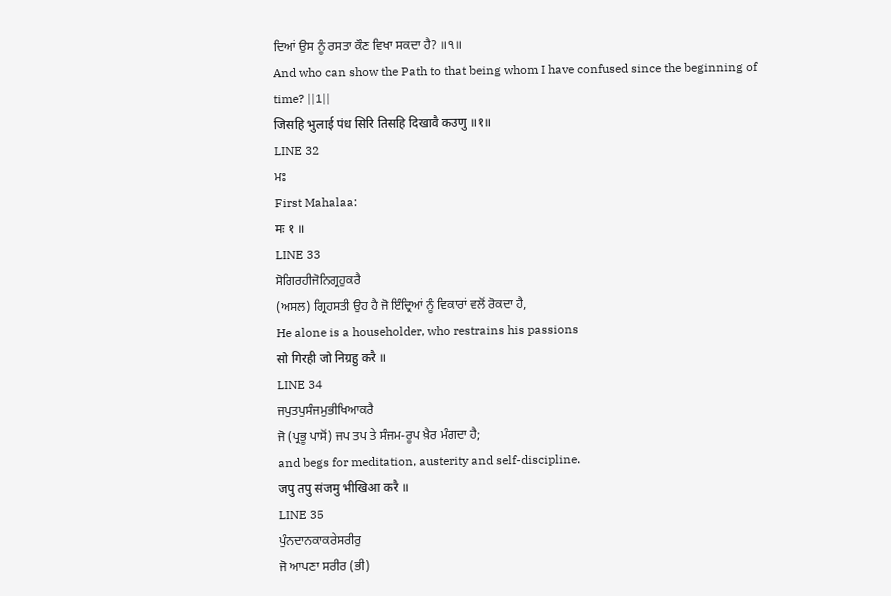ਦਿਆਂ ਉਸ ਨੂੰ ਰਸਤਾ ਕੌਣ ਵਿਖਾ ਸਕਦਾ ਹੈ? ॥੧॥
And who can show the Path to that being whom I have confused since the beginning of time? ||1||
जिसहि भुलाई पंध सिरि तिसहि दिखावै कउणु ॥१॥
LINE 32
ਮਃ
First Mahalaa:
मः १ ॥
LINE 33
ਸੋਗਿਰਹੀਜੋਨਿਗ੍ਰਹੁਕਰੈ
(ਅਸਲ) ਗ੍ਰਿਹਸਤੀ ਉਹ ਹੈ ਜੋ ਇੰਦ੍ਰਿਆਂ ਨੂੰ ਵਿਕਾਰਾਂ ਵਲੋਂ ਰੋਕਦਾ ਹੈ,
He alone is a householder, who restrains his passions
सो गिरही जो निग्रहु करै ॥
LINE 34
ਜਪੁਤਪੁਸੰਜਮੁਭੀਖਿਆਕਰੈ
ਜੋ (ਪ੍ਰਭੂ ਪਾਸੋਂ) ਜਪ ਤਪ ਤੇ ਸੰਜਮ-ਰੂਪ ਖ਼ੈਰ ਮੰਗਦਾ ਹੈ;
and begs for meditation, austerity and self-discipline.
जपु तपु संजमु भीखिआ करै ॥
LINE 35
ਪੁੰਨਦਾਨਕਾਕਰੇਸਰੀਰੁ
ਜੋ ਆਪਣਾ ਸਰੀਰ (ਭੀ)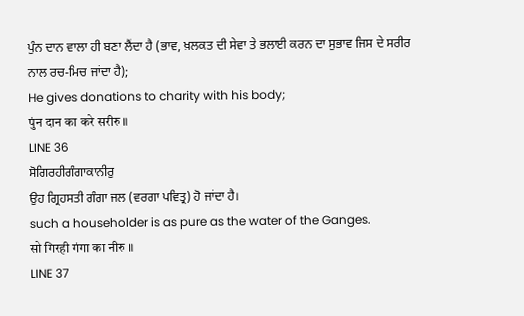ਪੁੰਨ ਦਾਨ ਵਾਲਾ ਹੀ ਬਣਾ ਲੈਂਦਾ ਹੈ (ਭਾਵ, ਖ਼ਲਕਤ ਦੀ ਸੇਵਾ ਤੇ ਭਲਾਈ ਕਰਨ ਦਾ ਸੁਭਾਵ ਜਿਸ ਦੇ ਸਰੀਰ ਨਾਲ ਰਚ-ਮਿਚ ਜਾਂਦਾ ਹੈ);
He gives donations to charity with his body;
पुंन दान का करे सरीरु ॥
LINE 36
ਸੋਗਿਰਹੀਗੰਗਾਕਾਨੀਰੁ
ਉਹ ਗ੍ਰਿਹਸਤੀ ਗੰਗਾ ਜਲ (ਵਰਗਾ ਪਵਿਤ੍ਰ) ਹੋ ਜਾਂਦਾ ਹੈ।
such a householder is as pure as the water of the Ganges.
सो गिरही गंगा का नीरु ॥
LINE 37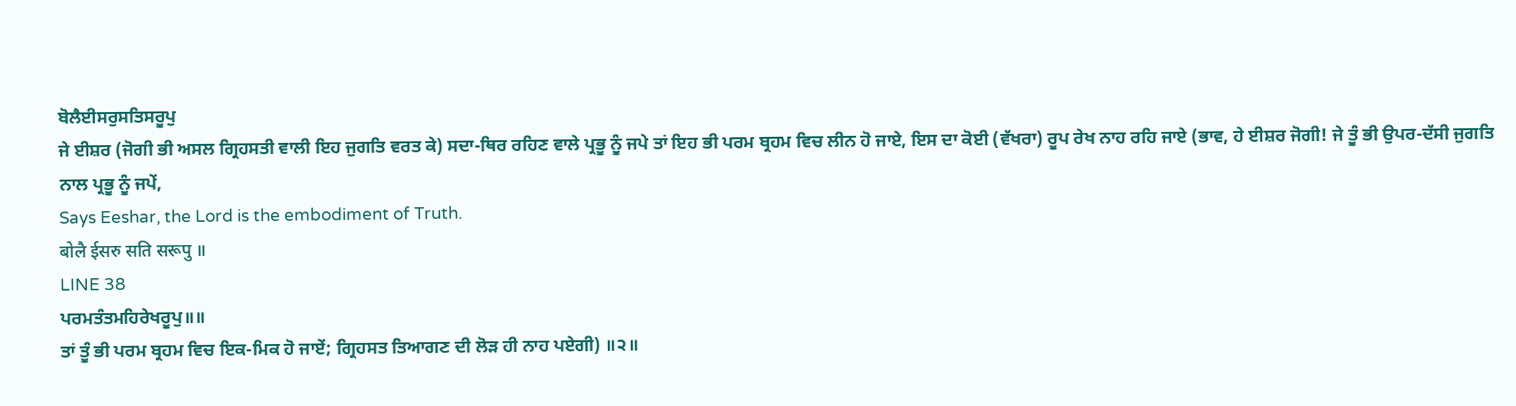ਬੋਲੈਈਸਰੁਸਤਿਸਰੂਪੁ
ਜੇ ਈਸ਼ਰ (ਜੋਗੀ ਭੀ ਅਸਲ ਗ੍ਰਿਹਸਤੀ ਵਾਲੀ ਇਹ ਜੁਗਤਿ ਵਰਤ ਕੇ) ਸਦਾ-ਥਿਰ ਰਹਿਣ ਵਾਲੇ ਪ੍ਰਭੂ ਨੂੰ ਜਪੇ ਤਾਂ ਇਹ ਭੀ ਪਰਮ ਬ੍ਰਹਮ ਵਿਚ ਲੀਨ ਹੋ ਜਾਏ, ਇਸ ਦਾ ਕੋਈ (ਵੱਖਰਾ) ਰੂਪ ਰੇਖ ਨਾਹ ਰਹਿ ਜਾਏ (ਭਾਵ, ਹੇ ਈਸ਼ਰ ਜੋਗੀ! ਜੇ ਤੂੰ ਭੀ ਉਪਰ-ਦੱਸੀ ਜੁਗਤਿ ਨਾਲ ਪ੍ਰਭੂ ਨੂੰ ਜਪੇਂ,
Says Eeshar, the Lord is the embodiment of Truth.
बोलै ईसरु सति सरूपु ॥
LINE 38
ਪਰਮਤੰਤਮਹਿਰੇਖਰੂਪੁ॥॥
ਤਾਂ ਤੂੰ ਭੀ ਪਰਮ ਬ੍ਰਹਮ ਵਿਚ ਇਕ-ਮਿਕ ਹੋ ਜਾਏਂ; ਗ੍ਰਿਹਸਤ ਤਿਆਗਣ ਦੀ ਲੋੜ ਹੀ ਨਾਹ ਪਏਗੀ) ॥੨॥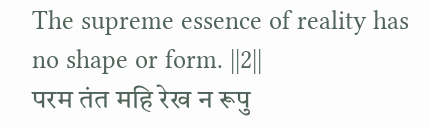The supreme essence of reality has no shape or form. ||2||
परम तंत महि रेख न रूपु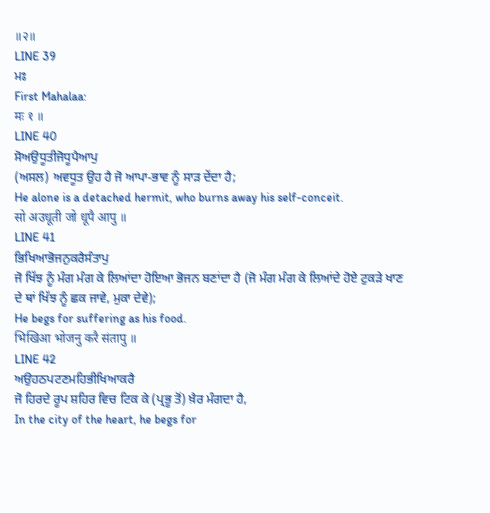॥२॥
LINE 39
ਮਃ
First Mahalaa:
मः १ ॥
LINE 40
ਸੋਅਉਧੂਤੀਜੋਧੂਪੈਆਪੁ
(ਅਸਲ) ਅਵਧੂਤ ਉਹ ਹੈ ਜੋ ਆਪਾ-ਭਾਵ ਨੂੰ ਸਾੜ ਦੇਂਦਾ ਹੈ;
He alone is a detached hermit, who burns away his self-conceit.
सो अउधूती जो धूपै आपु ॥
LINE 41
ਭਿਖਿਆਭੋਜਨੁਕਰੈਸੰਤਾਪੁ
ਜੋ ਖਿੱਝ ਨੂੰ ਮੰਗ ਮੰਗ ਕੇ ਲਿਆਂਦਾ ਹੋਇਆ ਭੋਜਨ ਬਣਾਂਦਾ ਹੈ (ਜੋ ਮੰਗ ਮੰਗ ਕੇ ਲਿਆਂਦੇ ਹੋਏ ਟੁਕੜੇ ਖਾਣ ਦੇ ਥਾਂ ਖਿੱਝ ਨੂੰ ਛਕ ਜਾਵੇ, ਮੁਕਾ ਦੇਵੇ);
He begs for suffering as his food.
भिखिआ भोजनु करै संतापु ॥
LINE 42
ਅਉਹਠਪਟਣਮਹਿਭੀਖਿਆਕਰੈ
ਜੋ ਹਿਰਦੇ ਰੂਪ ਸ਼ਹਿਰ ਵਿਚ ਟਿਕ ਕੇ (ਪ੍ਰਭੂ ਤੋਂ) ਖ਼ੈਰ ਮੰਗਦਾ ਹੈ,
In the city of the heart, he begs for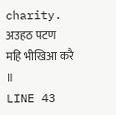charity.
अउहठ पटण महि भीखिआ करै ॥
LINE 43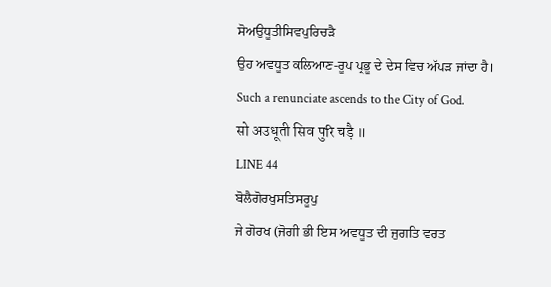ਸੋਅਉਧੂਤੀਸਿਵਪੁਰਿਚੜੈ
ਉਹ ਅਵਧੂਤ ਕਲਿਆਣ-ਰੂਪ ਪ੍ਰਭੂ ਦੇ ਦੇਸ ਵਿਚ ਅੱਪੜ ਜਾਂਦਾ ਹੈ।
Such a renunciate ascends to the City of God.
सो अउधूती सिव पुरि चड़ै ॥
LINE 44
ਬੋਲੈਗੋਰਖੁਸਤਿਸਰੂਪੁ
ਜੇ ਗੋਰਖ (ਜੋਗੀ ਭੀ ਇਸ ਅਵਧੂਤ ਦੀ ਜੁਗਤਿ ਵਰਤ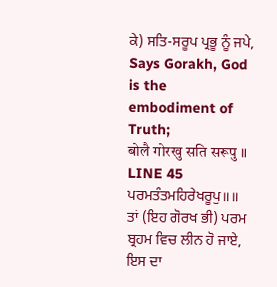ਕੇ) ਸਤਿ-ਸਰੂਪ ਪ੍ਰਭੂ ਨੂੰ ਜਪੇ,
Says Gorakh, God is the embodiment of Truth;
बोलै गोरखु सति सरूपु ॥
LINE 45
ਪਰਮਤੰਤਮਹਿਰੇਖਰੂਪੁ॥॥
ਤਾਂ (ਇਹ ਗੋਰਖ ਭੀ) ਪਰਮ ਬ੍ਰਹਮ ਵਿਚ ਲੀਨ ਹੋ ਜਾਏ, ਇਸ ਦਾ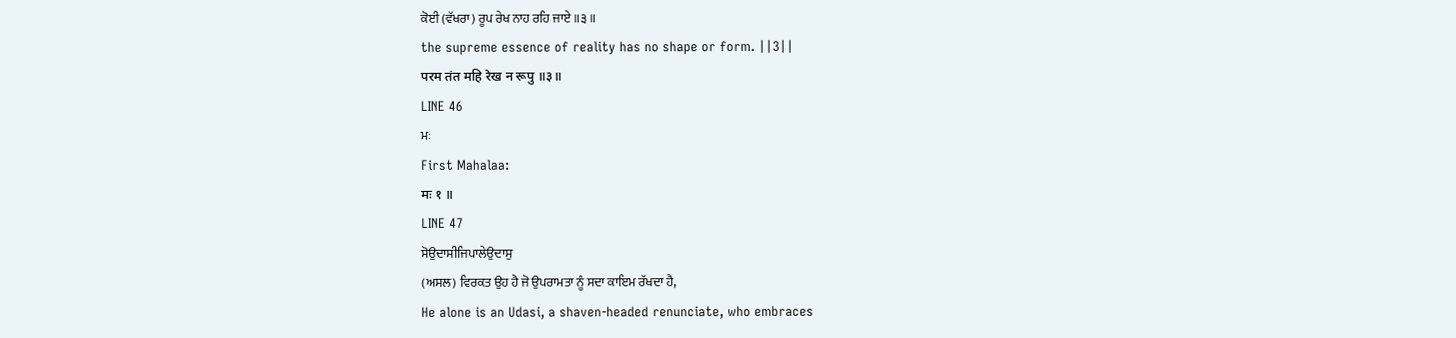ਕੋਈ (ਵੱਖਰਾ) ਰੂਪ ਰੇਖ ਨਾਹ ਰਹਿ ਜਾਏ ॥੩॥
the supreme essence of reality has no shape or form. ||3||
परम तंत महि रेख न रूपु ॥३॥
LINE 46
ਮਃ
First Mahalaa:
मः १ ॥
LINE 47
ਸੋਉਦਾਸੀਜਿਪਾਲੇਉਦਾਸੁ
(ਅਸਲ) ਵਿਰਕਤ ਉਹ ਹੈ ਜੋ ਉਪਰਾਮਤਾ ਨੂੰ ਸਦਾ ਕਾਇਮ ਰੱਖਦਾ ਹੈ,
He alone is an Udasi, a shaven-headed renunciate, who embraces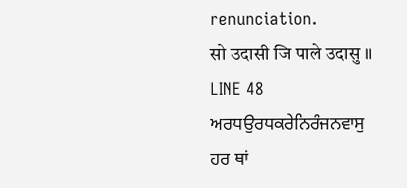renunciation.
सो उदासी जि पाले उदासु ॥
LINE 48
ਅਰਧਉਰਧਕਰੇਨਿਰੰਜਨਵਾਸੁ
ਹਰ ਥਾਂ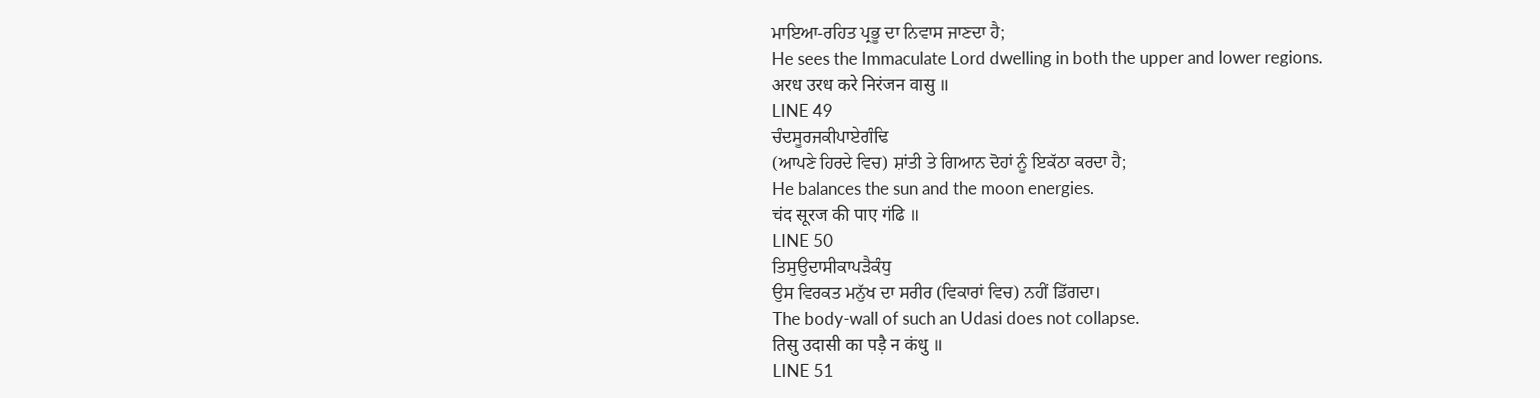ਮਾਇਆ-ਰਹਿਤ ਪ੍ਰਭੂ ਦਾ ਨਿਵਾਸ ਜਾਣਦਾ ਹੈ;
He sees the Immaculate Lord dwelling in both the upper and lower regions.
अरध उरध करे निरंजन वासु ॥
LINE 49
ਚੰਦਸੂਰਜਕੀਪਾਏਗੰਢਿ
(ਆਪਣੇ ਹਿਰਦੇ ਵਿਚ) ਸ਼ਾਂਤੀ ਤੇ ਗਿਆਨ ਦੋਹਾਂ ਨੂੰ ਇਕੱਠਾ ਕਰਦਾ ਹੈ;
He balances the sun and the moon energies.
चंद सूरज की पाए गंढि ॥
LINE 50
ਤਿਸੁਉਦਾਸੀਕਾਪੜੈਕੰਧੁ
ਉਸ ਵਿਰਕਤ ਮਨੁੱਖ ਦਾ ਸਰੀਰ (ਵਿਕਾਰਾਂ ਵਿਚ) ਨਹੀਂ ਡਿੱਗਦਾ।
The body-wall of such an Udasi does not collapse.
तिसु उदासी का पड़ै न कंधु ॥
LINE 51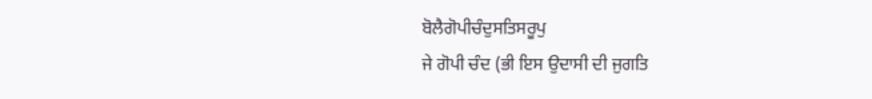ਬੋਲੈਗੋਪੀਚੰਦੁਸਤਿਸਰੂਪੁ
ਜੇ ਗੋਪੀ ਚੰਦ (ਭੀ ਇਸ ਉਦਾਸੀ ਦੀ ਜੁਗਤਿ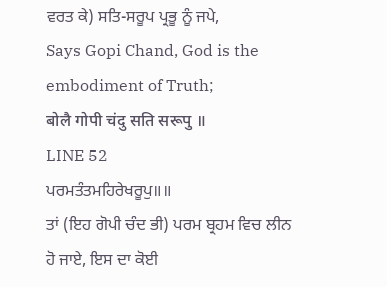ਵਰਤ ਕੇ) ਸਤਿ-ਸਰੂਪ ਪ੍ਰਭੂ ਨੂੰ ਜਪੇ,
Says Gopi Chand, God is the embodiment of Truth;
बोलै गोपी चंदु सति सरूपु ॥
LINE 52
ਪਰਮਤੰਤਮਹਿਰੇਖਰੂਪੁ॥॥
ਤਾਂ (ਇਹ ਗੋਪੀ ਚੰਦ ਭੀ) ਪਰਮ ਬ੍ਰਹਮ ਵਿਚ ਲੀਨ ਹੋ ਜਾਏ, ਇਸ ਦਾ ਕੋਈ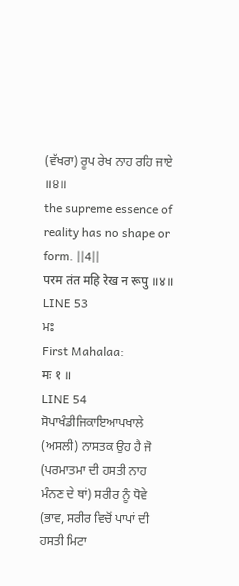(ਵੱਖਰਾ) ਰੂਪ ਰੇਖ ਨਾਹ ਰਹਿ ਜਾਏ ॥੪॥
the supreme essence of reality has no shape or form. ||4||
परम तंत महि रेख न रूपु ॥४॥
LINE 53
ਮਃ
First Mahalaa:
मः १ ॥
LINE 54
ਸੋਪਾਖੰਡੀਜਿਕਾਇਆਪਖਾਲੇ
(ਅਸਲੀ) ਨਾਸਤਕ ਉਹ ਹੈ ਜੋ (ਪਰਮਾਤਮਾ ਦੀ ਹਸਤੀ ਨਾਹ ਮੰਨਣ ਦੇ ਥਾਂ) ਸਰੀਰ ਨੂੰ ਧੋਵੇ (ਭਾਵ, ਸਰੀਰ ਵਿਚੋਂ ਪਾਪਾਂ ਦੀ ਹਸਤੀ ਮਿਟਾ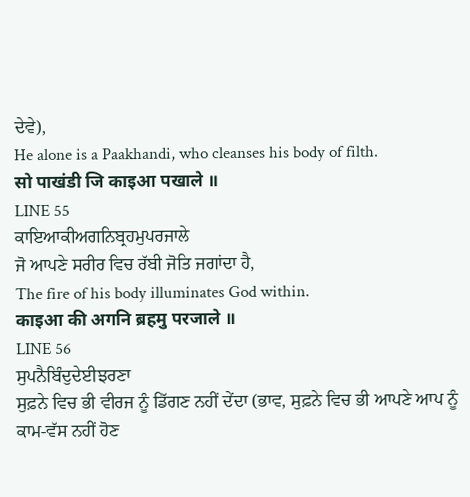ਦੇਵੇ),
He alone is a Paakhandi, who cleanses his body of filth.
सो पाखंडी जि काइआ पखाले ॥
LINE 55
ਕਾਇਆਕੀਅਗਨਿਬ੍ਰਹਮੁਪਰਜਾਲੇ
ਜੋ ਆਪਣੇ ਸਰੀਰ ਵਿਚ ਰੱਬੀ ਜੋਤਿ ਜਗਾਂਦਾ ਹੈ,
The fire of his body illuminates God within.
काइआ की अगनि ब्रहमु परजाले ॥
LINE 56
ਸੁਪਨੈਬਿੰਦੁਦੇਈਝਰਣਾ
ਸੁਫ਼ਨੇ ਵਿਚ ਭੀ ਵੀਰਜ ਨੂੰ ਡਿੱਗਣ ਨਹੀਂ ਦੇਂਦਾ (ਭਾਵ, ਸੁਫ਼ਨੇ ਵਿਚ ਭੀ ਆਪਣੇ ਆਪ ਨੂੰ ਕਾਮ-ਵੱਸ ਨਹੀਂ ਹੋਣ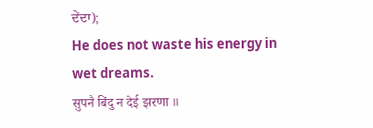ਦੇਂਦਾ);
He does not waste his energy in wet dreams.
सुपनै बिंदु न देई झरणा ॥